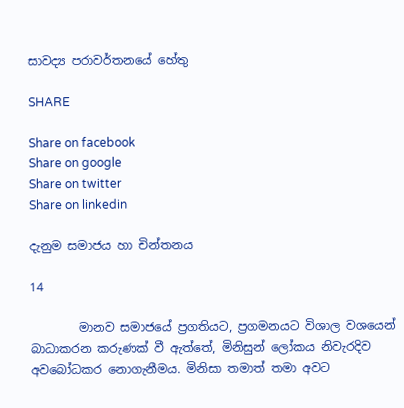සාවද්‍ය පරාවර්තනයේ හේතු

SHARE

Share on facebook
Share on google
Share on twitter
Share on linkedin

දැනුම සමාජය හා චින්තනය

14

        මානව සමාජයේ ප්‍රගතියට, ප්‍රගමනයට විශාල වශයෙන් බාධාකරන කරුණක් වී ඇත්තේ, මිනිසුන් ලෝකය නිවැරදිව අවබෝධකර නොගැනීමය. මිනිසා තමාත් තමා අවට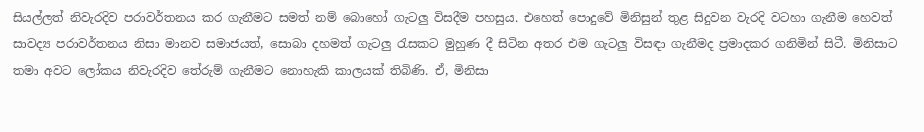සියල්ලත් නිවැරදිව පරාවර්තනය කර ගැනීමට සමත් නම් බොහෝ ගැටලු විසදීම පහසුය. එහෙත් පොදුවේ මිනිසුන් තුළ සිදුවන වැරදි වටහා ගැනීම හෙවත් සාවද්‍ය පරාවර්තනය නිසා මානව සමාජයත්, සොබා දහමත් ගැටලු රැසකට මුහුණ දී සිටින අතර එම ගැටලු විසඳා ගැනීමද ප්‍රමාදකර ගනිමින් සිටී. මිනිසාට තමා අවට ලෝකය නිවැරදිව තේරුම් ගැනීමට නොහැකි කාලයක් තිබිණි. ඒ, මිනිසා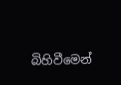බිහිවීමෙන්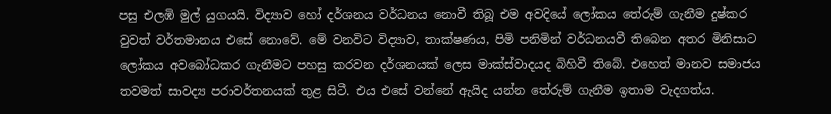පසු එලඹි මුල් යුගයයි. විද්‍යාව හෝ දර්ශනය වර්ධනය නොවී තිබූ එම අවදියේ ලෝකය තේරුම් ගැනීම දුෂ්කර වුවත් වර්තමානය එසේ නොවේ. මේ වනවිට විද්‍යාව, තාක්ෂණය, පිමි පනිමින් වර්ධනයවී තිබෙන අතර මිනිසාට ලෝකය අවබෝධකර ගැනීමට පහසු කරවන දර්ශනයක් ලෙස මාක්ස්වාදයද බිහිවී තිබේ. එහෙත් මානව සමාජය තවමත් සාවද්‍ය පරාවර්තනයක් තුළ සිටී. එය එසේ වන්නේ ඇයිද යන්න තේරුම් ගැනීම ඉතාම වැදගත්ය.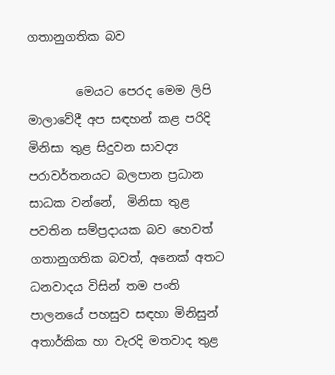ගතානුගතික බව

        මෙයට පෙරද මෙම ලිපි මාලාවේදී අප සඳහන් කළ පරිදි මිනිසා තුළ සිදුවන සාවද්‍ය පරාවර්තනයට බලපාන ප්‍රධාන සාධක වන්නේ,  මිනිසා තුළ පවතින සම්ප්‍රදායක බව හෙවත් ගතානුගතික බවත්, අනෙක් අතට ධනවාදය විසින් තම පංති පාලනයේ පහසුව සඳහා මිනිසුන් අතාර්කික හා වැරදි මතවාද තුළ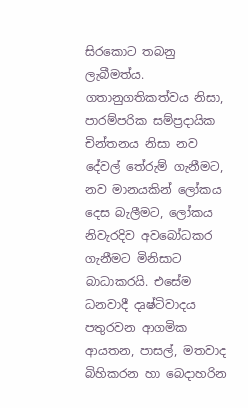සිරකොට තබනු ලැබීමත්ය. ගතානුගතිකත්වය නිසා, පාරම්පරික සම්ප්‍රදායික චින්තනය නිසා නව දේවල් තේරුම් ගැනීමට, නව මානයකින් ලෝකය දෙස බැලීමට, ලෝකය නිවැරදිව අවබෝධකර ගැනීමට මිනිසාට බාධාකරයි. එසේම ධනවාදී දෘෂ්ටිවාදය පතුරවන ආගමික ආයතන, පාසල්, මතවාද බිහිකරන හා බෙදාහරින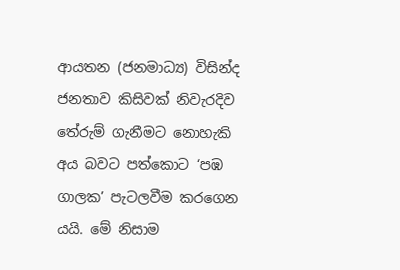ආයතන (ජනමාධ්‍ය) විසින්ද ජනතාව කිසිවක් නිවැරදිව තේරුම් ගැනීමට නොහැකි අය බවට පත්කොට ‘පඹ ගාලක’ පැටලවීම කරගෙන යයි. මේ නිසාම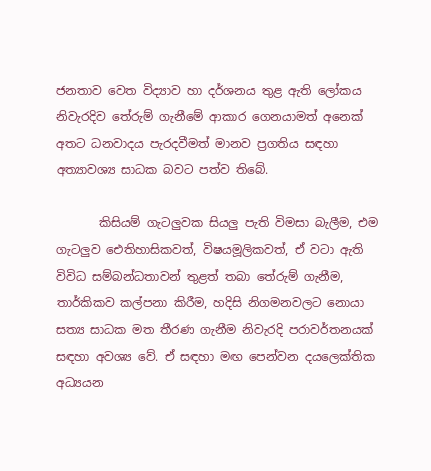ජනතාව වෙත විද්‍යාව හා දර්ශනය තුළ ඇති ලෝකය නිවැරදිව තේරුම් ගැනීමේ ආකාර ගෙනයාමත් අනෙක් අතට ධනවාදය පැරදවීමත් මානව ප්‍රගතිය සඳහා අත්‍යාවශ්‍ය සාධක බවට පත්ව තිබේ.

       කිසියම් ගැටලුවක සියලු පැති විමසා බැලීම, එම ගැටලුව ඓතිහාසිකවත්, විෂයමූලිකවත්, ඒ වටා ඇති විවිධ සම්බන්ධතාවන් තුළත් තබා තේරුම් ගැනීම, තාර්කිකව කල්පනා කිරීම, හදිසි නිගමනවලට නොයා සත්‍ය සාධක මත තීරණ ගැනීම නිවැරදි පරාවර්තනයක් සඳහා අවශ්‍ය වේ. ඒ සඳහා මඟ පෙන්වන දයලෙක්තික අධ්‍යයන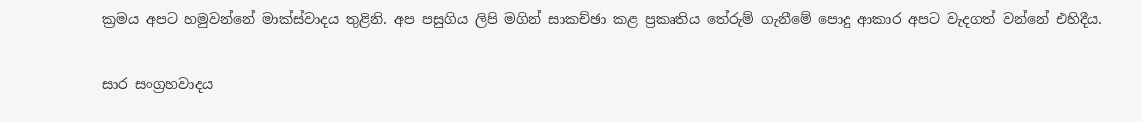ක්‍රමය අපට හමුවන්නේ මාක්ස්වාදය තුළිනි. අප පසුගිය ලිපි මගින් සාකච්ඡා කළ ප්‍රකෘතිය තේරුම් ගැනීමේ පොදු ආකාර අපට වැදගත් වන්නේ එහිදීය.

සාර සංග්‍රහවාදය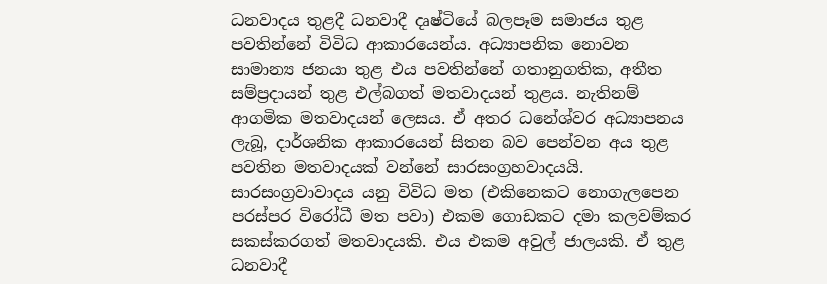ධනවාදය තුළදී ධනවාදී දෘෂ්ටියේ බලපෑම සමාජය තුළ පවතින්නේ විවිධ ආකාරයෙන්ය. අධ්‍යාපනික නොවන සාමාන්‍ය ජනයා තුළ එය පවතින්නේ ගතානුගතික, අතීත සම්ප්‍රදායන් තුළ එල්බගත් මතවාදයන් තුළය. නැතිනම් ආගමික මතවාදයන් ලෙසය. ඒ අතර ධනේශ්වර අධ්‍යාපනය ලැබූ, දාර්ශනික ආකාරයෙන් සිතන බව පෙන්වන අය තුළ පවතින මතවාදයක් වන්නේ සාරසංග්‍රහවාදයයි. සාරසංග්‍රවාවාදය යනු විවිධ මත (එකිනෙකට නොගැලපෙන පරස්පර විරෝධී මත පවා) එකම ගොඩකට දමා කලවම්කර සකස්කරගත් මතවාදයකි. එය එකම අවුල් ජාලයකි. ඒ තුළ ධනවාදී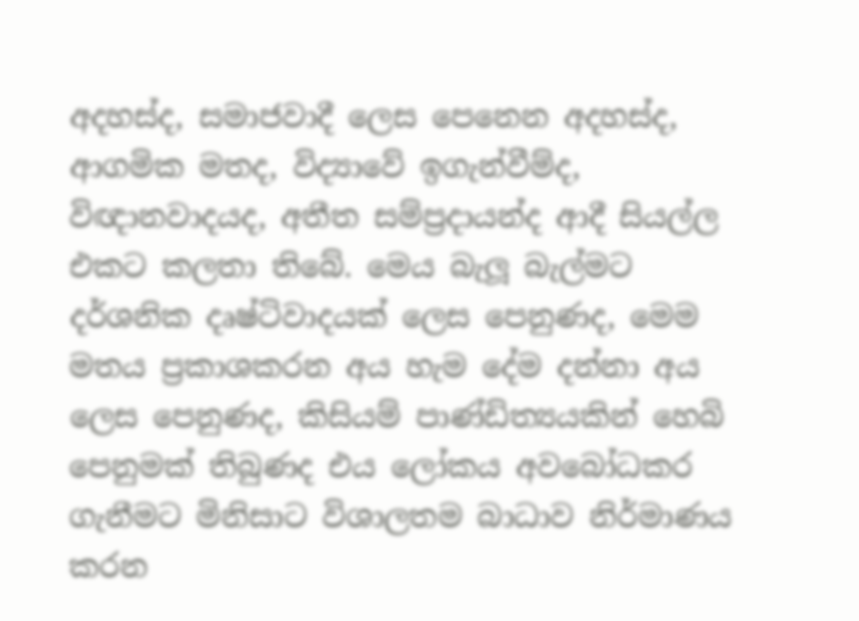අදහස්ද, සමාජවාදී ලෙස පෙනෙන අදහස්ද, ආගමික මතද, විද්‍යාවේ ඉගැන්වීම්ද, විඥානවාදයද, අතීත සම්ප්‍රදායන්ද ආදී සියල්ල එකට කලතා තිබේ. මෙය බැලූ බැල්මට දර්ශනික දෘෂ්ටිවාදයක් ලෙස පෙනුණද, මෙම මතය ප්‍රකාශකරන අය හැම දේම දන්නා අය ලෙස පෙනුණද, කිසියම් පාණ්ඩිත්‍යයකින් හෙබි පෙනුමක් තිබුණද එය ලෝකය අවබෝධකර ගැනීමට මිනිසාට විශාලතම බාධාව නිර්මාණය කරන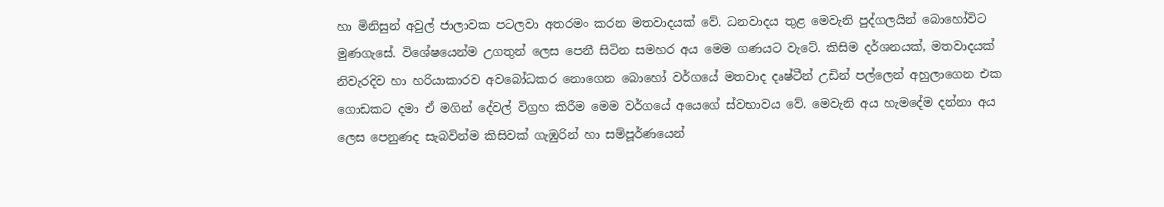හා මිනිසුන් අවුල් ජාලාවක පටලවා අතරමං කරන මතවාදයක් වේ. ධනවාදය තුළ මෙවැනි පුද්ගලයින් බොහෝවිට මුණගැසේ. විශේෂයෙන්ම උගතුන් ලෙස පෙනී සිටින සමහර අය මෙම ගණයට වැටේ. කිසිම දර්ශනයක්, මතවාදයක් නිවැරදිව හා හරියාකාරව අවබෝධකර නොගෙන බොහෝ වර්ගයේ මතවාද දෘෂ්ටීන් උඩින් පල්ලෙන් අහුලාගෙන එක ගොඩකට දමා ඒ මගින් දේවල් විග්‍රහ කිරීම මෙම වර්ගයේ අයෙගේ ස්වභාවය වේ. මෙවැනි අය හැමදේම දන්නා අය ලෙස පෙනුණද සැබවින්ම කිසිවක් ගැඹුරින් හා සම්පූර්ණයෙන්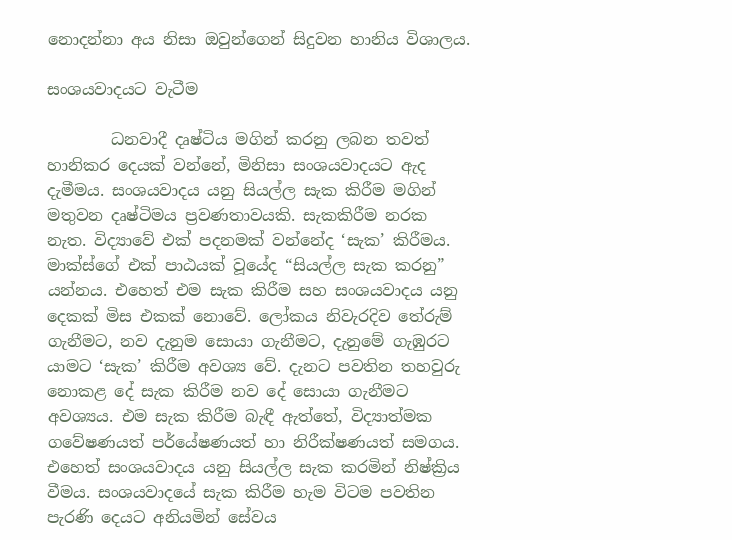නොදන්නා අය නිසා ඔවුන්ගෙන් සිදුවන හානිය විශාලය.

සංශයවාදයට වැටීම

        ධනවාදී දෘෂ්ටිය මගින් කරනු ලබන තවත් හානිකර දෙයක් වන්නේ, මිනිසා සංශයවාදයට ඇද දැමීමය. සංශයවාදය යනු සියල්ල සැක කිරීම මගින් මතුවන දෘෂ්ටිමය ප්‍රවණතාවයකි. සැකකිරීම නරක නැත. විද්‍යාවේ එක් පදනමක් වන්නේද ‘සැක’ කිරීමය. මාක්ස්ගේ එක් පාඨයක් වූයේද “සියල්ල සැක කරනු” යන්නය. එහෙත් එම සැක කිරීම සහ සංශයවාදය යනු දෙකක් මිස එකක් නොවේ. ලෝකය නිවැරදිව තේරුම් ගැනීමට, නව දැනුම සොයා ගැනීමට, දැනුමේ ගැඹුරට යාමට ‘සැක’ කිරීම අවශ්‍ය වේ. දැනට පවතින තහවුරු නොකළ දේ සැක කිරීම නව දේ සොයා ගැනීමට අවශ්‍යය. එම සැක කිරීම බැඳී ඇත්තේ, විද්‍යාත්මක ගවේෂණයත් පර්යේෂණයත් හා නිරීක්ෂණයත් සමගය. එහෙත් සංශයවාදය යනු සියල්ල සැක කරමින් නිෂ්ක්‍රිය වීමය. සංශයවාදයේ සැක කිරීම හැම විටම පවතින පැරණි දෙයට අනියමින් සේවය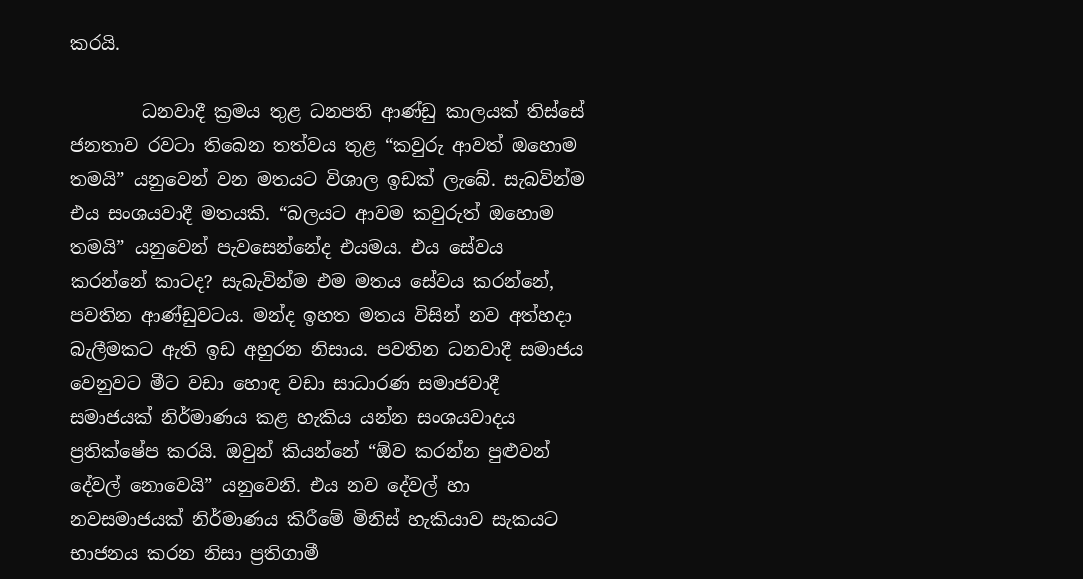කරයි.

        ධනවාදී ක්‍රමය තුළ ධනපති ආණ්ඩු කාලයක් තිස්සේ ජනතාව රවටා තිබෙන තත්වය තුළ “කවුරු ආවත් ඔහොම තමයි” යනුවෙන් වන මතයට විශාල ඉඩක් ලැබේ. සැබවින්ම එය සංශයවාදී මතයකි. “බලයට ආවම කවුරුත් ඔහොම තමයි” යනුවෙන් පැවසෙන්නේද එයමය. එය සේවය කරන්නේ කාටද? සැබැවින්ම එම මතය සේවය කරන්නේ, පවතින ආණ්ඩුවටය. මන්ද ඉහත මතය විසින් නව අත්හදා බැලීමකට ඇති ඉඩ අහුරන නිසාය. පවතින ධනවාදී සමාජය වෙනුවට මීට වඩා හොඳ වඩා සාධාරණ සමාජවාදී සමාජයක් නිර්මාණය කළ හැකිය යන්න සංශයවාදය ප්‍රතික්ෂේප කරයි. ඔවුන් කියන්නේ “ඕව කරන්න පුළුවන් දේවල් නොවෙයි” යනුවෙනි. එය නව දේවල් හා නවසමාජයක් නිර්මාණය කිරීමේ මිනිස් හැකියාව සැකයට භාජනය කරන නිසා ප්‍රතිගාමී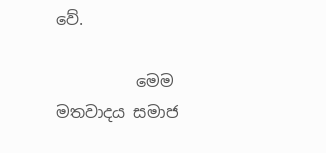වේ.

          මෙම මතවාදය සමාජ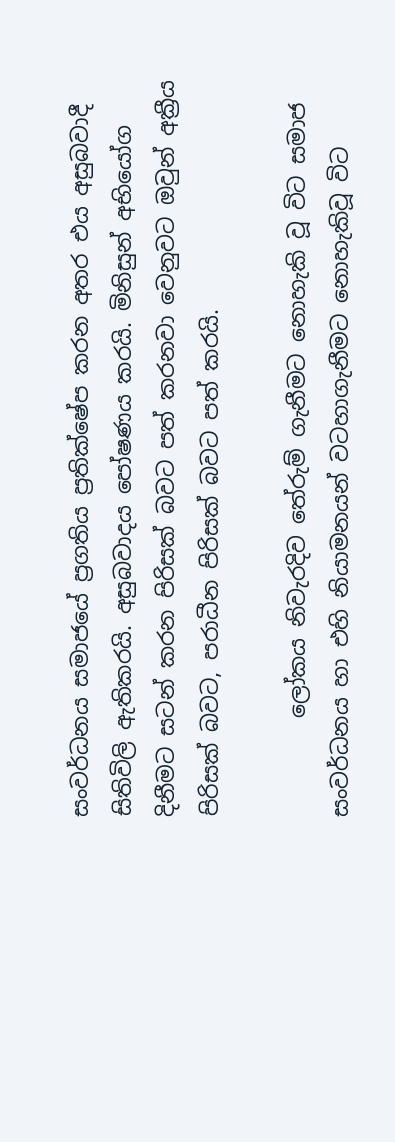සංවර්ධනය සමාජයේ ප්‍රගතිය ප්‍රතික්ෂේප කරන අතර එය අසුබවාදී සිතිවිලි ඇතිකරයි. අසුබවාදය පෝෂණය කරයි. මිනිසුන් අභියෝග දිනීමට සටන් කරන පිරිසක් බවට පත් කරනවා වෙනුවට ඔවුන් අක්‍රීය පිරිසක් බවට, පරාධීන පිරිසක් බවට පත් කරයි.

         ලෝකය නිවැරදිව තේරුම් ගැනීමට නොහැකි වූ විට සමාජ සංවර්ධනය හා එහි නියාමනයන් වටහාගැනීමට නොහැකිවූ විට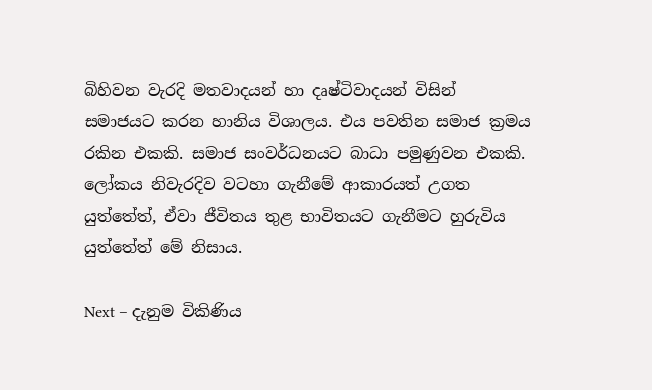බිහිවන වැරදි මතවාදයන් හා දෘෂ්ටිවාදයන් විසින් සමාජයට කරන හානිය විශාලය. එය පවතින සමාජ ක්‍රමය රකින එකකි. සමාජ සංවර්ධනයට බාධා පමුණුවන එකකි. ලෝකය නිවැරදිව වටහා ගැනීමේ ආකාරයත් උගත යුත්තේත්, ඒවා ජීවිතය තුළ භාවිතයට ගැනීමට හුරුවිය යුත්තේත් මේ නිසාය.

Next – දැනුම විකිණිය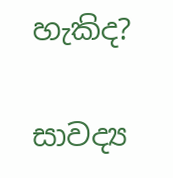හැකිද?

සාවද්‍ය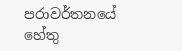පරාවර්තනයේ හේතු